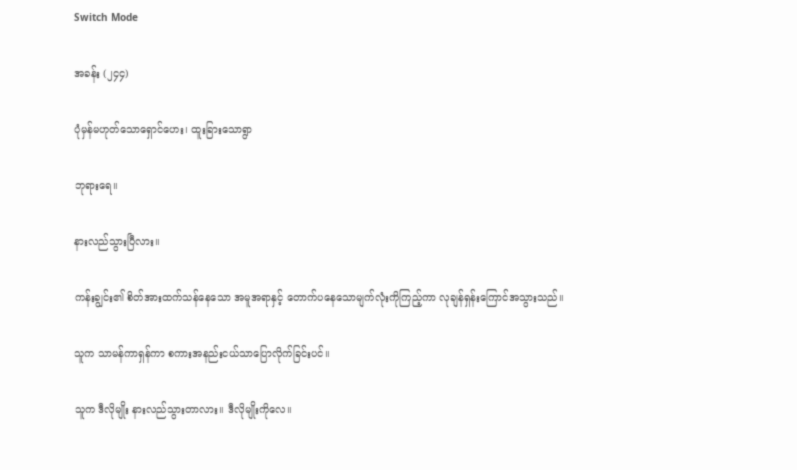Switch Mode

အခန်း (၂၄၄)

ပုံမှန်မဟုတ်သောရှောင်ဟေး၊ ထူးခြားသောရွာ

ဘုရားရေ။

နားလည်သွားပြီလား။

ကန်းချွင်း၏ စိတ်အားထက်သန်နေသော အမူအရာနှင့် တောက်ပနေသောမျက်လုံးကိုကြည့်ကာ လုချန်ရှန်းကြောင်အသွားသည်။

သူက သာမန်ကာရှန်ကာ စကားအနည်းငယ်သာပြောလိုက်ခြင်းပင်။

သူက ဒီလိုမျိုး နားလည်သွားတာလား။ ဒီလိုမျိုးကိုလေ။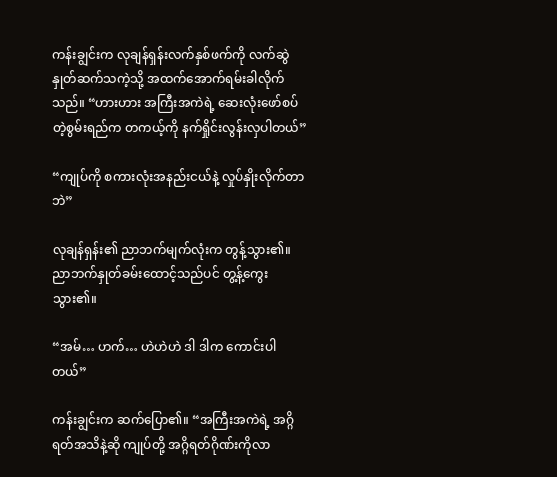ကန်းချွင်းက လုချန်ရှန်းလက်နှစ်ဖက်ကို လက်ဆွဲနှုတ်ဆက်သကဲ့သို့ အထက်အောက်ရမ်းခါလိုက်သည်။ “ဟားဟား အကြီးအကဲရဲ့ ဆေးလုံးဖော်စပ်တဲ့စွမ်းရည်က တကယ့်ကို နက်ရှိုင်းလွန်းလှပါတယ်”

“ကျုပ်ကို စကားလုံးအနည်းငယ်နဲ့ လှုပ်နှိုးလိုက်တာဘဲ”

လုချန်ရှန်း၏ ညာဘက်မျက်လုံးက တွန့်သွား၏။ ညာဘက်နှုတ်ခမ်းထောင့်သည်ပင် တွ့န့်ကွေးသွား၏။

“အမ်… ဟက်… ဟဲဟဲဟဲ ဒါ ဒါက ကောင်းပါတယ်”

ကန်းချွင်းက ဆက်ပြော၏။ “အကြီးအကဲရဲ့ အဂ္ဂိရတ်အသိနဲ့ဆို ကျုပ်တို့ အဂ္ဂိရတ်ဂိုဏ်းကိုလာ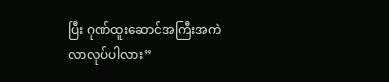ပြီး ဂုဏ်ထူးဆောင်အကြီးအကဲလာလုပ်ပါလား”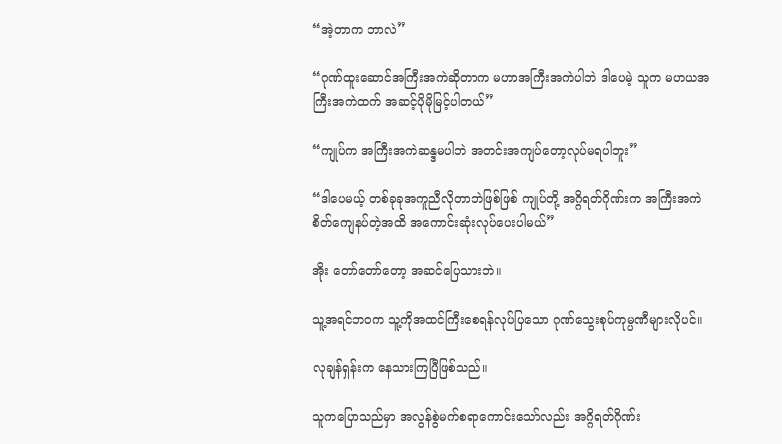“အဲ့တာက ဘာလဲ”

“ဂုဏ်ထူးဆောင်အကြီးအကဲဆိုတာက မဟာအကြီးအကဲပါဘဲ ဒါပေမဲ့ သူက မဟယအကြီးအကဲထက် အဆင့်ပိုမိုမြင့်ပါတယ်”

“ကျုပ်က အကြီးအကဲဆန္ဒမပါဘဲ အတင်းအကျပ်တော့လုပ်မရပါဘူး”

“ဒါပေမယ့် တစ်ခုခုအကူညီလိုတာဘဲဖြစ်ဖြစ် ကျုပ်တို့ အဂ္ဂိရတ်ဂိုဏ်းက အကြီးအကဲစိတ်ကျေနပ်တဲ့အထိ အကောင်းဆုံးလုပ်ပေးပါမယ်”

အိုး တော်တော်တော့ အဆင်ပြေသားဘဲ။

သူ့အရင်ဘဝက သူ့ကိုအထင်ကြီးစေရန်လုပ်ပြသော ဂုဏ်သွေးစုပ်ကုမ္ပဏီများလိုပင်။

လုချန်ရှန်းက နေသားကြပြီဖြစ်သည်။

သူကပြောသည်မှာ အလွန်စွဲမက်စရာကောင်းသော်လည်း အဂ္ဂိရတ်ဂိုဏ်း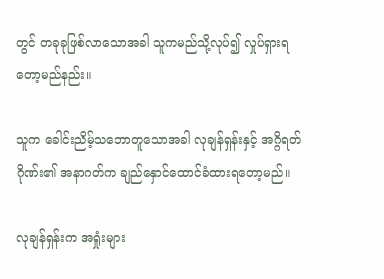တွင် တခုခုဖြစ်လာသောအခါ သူကမည်သို့လုပ်၍ လှုပ်ရှားရတော့မည်နည်း။

သူက ခေါင်းညိမ့်သဘောတူသောအခါ လုချန်ရှန်းနှင့် အဂ္ဂိရတ်ဂိုဏ်း၏ အနာဂတ်က ချည်နှောင်ထောင်ခံထားရတော့မည်။

လုချန်ရှန်းက အရှုံးများ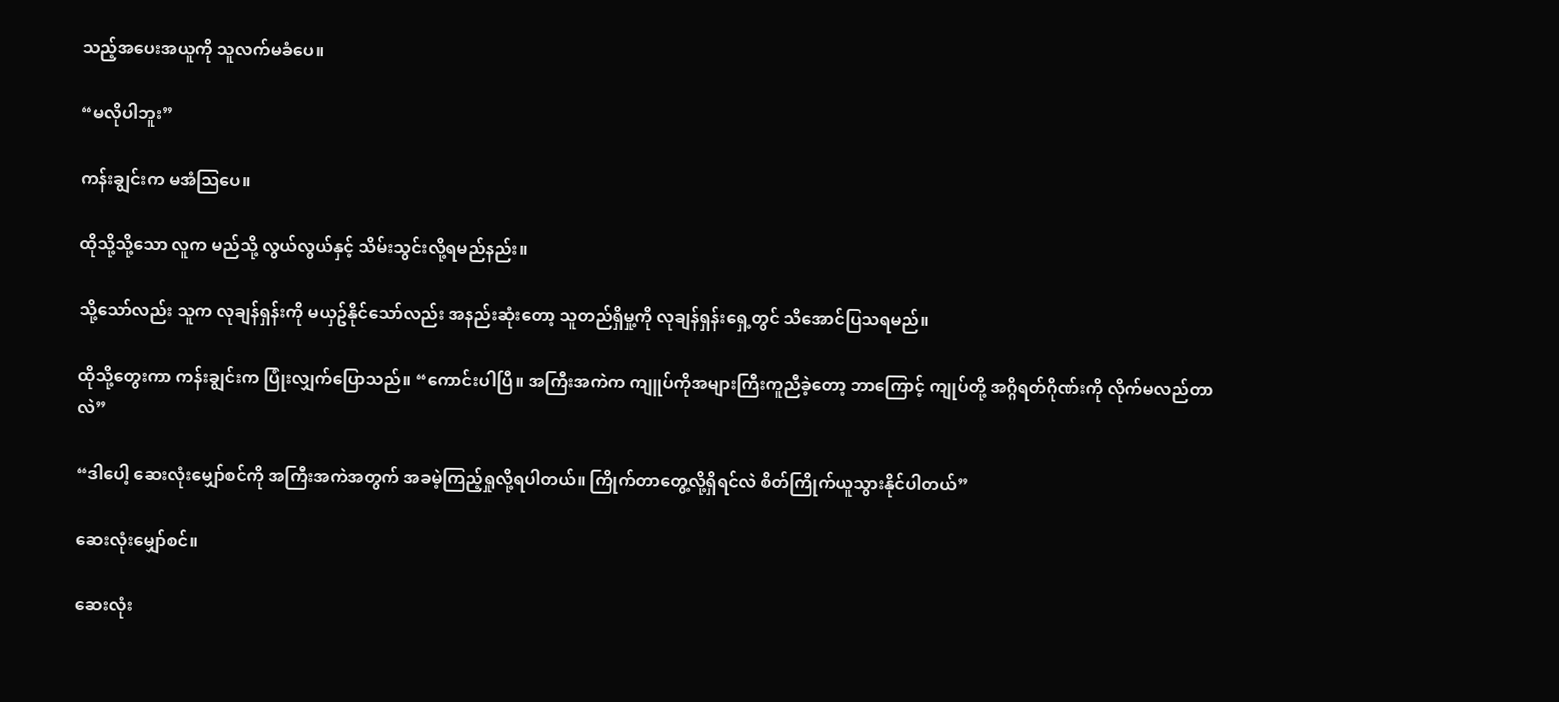သည့်အပေးအယူကို သူလက်မခံပေ။

“မလိုပါဘူး”

ကန်းချွင်းက မအံသြပေ။

ထိုသို့သို့သော လူက မည်သို့ လွယ်လွယ်နှင့် သိမ်းသွင်းလို့ရမည်နည်း။

သို့သော်လည်း သူက လုချန်ရှန်းကို မယှဥ်နိုင်သော်လည်း အနည်းဆုံးတော့ သူတည်ရှိမှု့ကို လုချန်ရှန်းရှေ့တွင် သိအောင်ပြသရမည်။

ထိုသို့တွေးကာ ကန်းချွင်းက ပြုံးလျှက်ပြောသည်။ “ကောင်းပါပြီ။ အကြီးအကဲက ကျူပ်ကိုအများကြီးကူညီခဲ့တော့ ဘာကြောင့် ကျုပ်တို့ အဂ္ဂိရတ်ဂိုဏ်းကို လိုက်မလည်တာလဲ”

“ဒါပေါ့ ဆေးလုံးမျှော်စင်ကို အကြီးအကဲအတွက် အခမဲ့ကြည့်ရှုလို့ရပါတယ်။ ကြိုက်တာတွေ့လို့ရှိရင်လဲ စိတ်ကြိုက်ယူသွားနိုင်ပါတယ်”

ဆေးလုံးမျှော်စင်။

ဆေးလုံး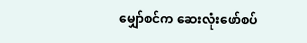မျှော်စင်က ဆေးလုံးဖော်စပ်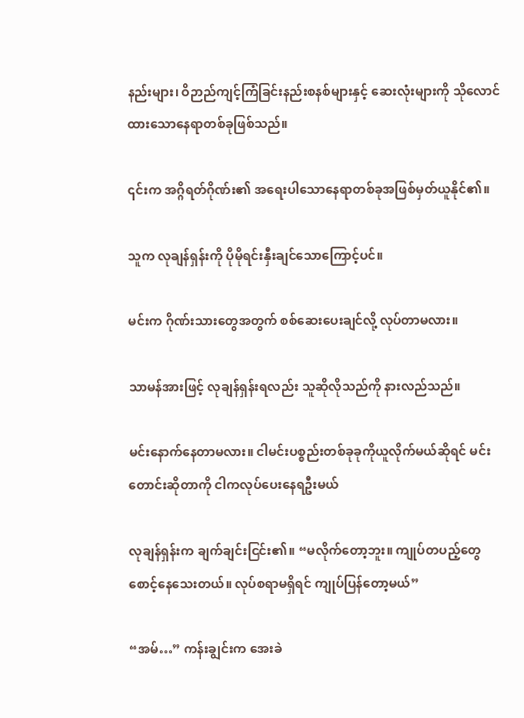နည်းများ၊ ဝိဉာည်ကျင့်ကြံခြင်းနည်းစနစ်များနှင့် ဆေးလုံးများကို သိုလောင်ထားသောနေရာတစ်ခုဖြစ်သည်။

၎င်းက အဂ္ဂိရတ်ဂိုဏ်း၏ အရေးပါသောနေရာတစ်ခုအဖြစ်မှတ်ယူနိုင်၏။

သူက လုချန်ရှန်းကို ပိုမိုရင်းနှီးချင်သောကြောင့်ပင်။

မင်းက ဂိုဏ်းသားတွေအတွက် စစ်ဆေးပေးချင်လို့ လုပ်တာမလား။

သာမန်အားဖြင့် လုချန်ရှန်းရလည်း သူဆိုလိုသည်ကို နားလည်သည်။

မင်းနောက်နေတာမလား။ ငါမင်းပစ္စည်းတစ်ခုခုကိုယူလိုက်မယ်ဆိုရင် မင်းတောင်းဆိုတာကို ငါကလုပ်ပေးနေရဦးမယ်

လုချန်ရှန်းက ချက်ချင်းငြင်း၏။ “မလိုက်တော့ဘူး။ ကျုပ်တပည့်တွေစောင့်နေသေးတယ်။ လုပ်စရာမရှိရင် ကျုပ်ပြန်တော့မယ်”

“အမ်…” ကန်းချွင်းက အေးခဲ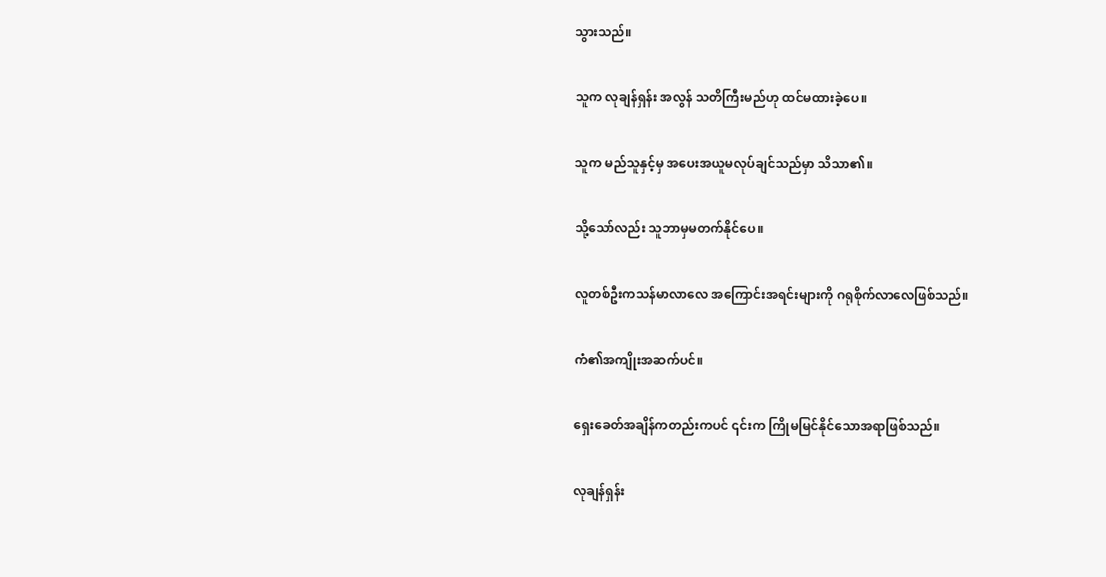သွားသည်။

သူက လုချန်ရှန်း အလွန် သတိကြီးမည်ဟု ထင်မထားခဲ့ပေ။

သူက မည်သူနှင့်မှ အပေးအယူမလုပ်ချင်သည်မှာ သိသာ၏။

သို့သော်လည်း သူဘာမှမတက်နိုင်ပေ။

လူတစ်ဦးကသန်မာလာလေ အကြောင်းအရင်းများကို ဂရုစိုက်လာလေဖြစ်သည်။

ကံ၏အကျိုးအဆက်ပင်။

ရှေးခေတ်အချိန်ကတည်းကပင် ၎င်းက ကြိုမမြင်နိုင်သောအရာဖြစ်သည်။

လုချန်ရှန်း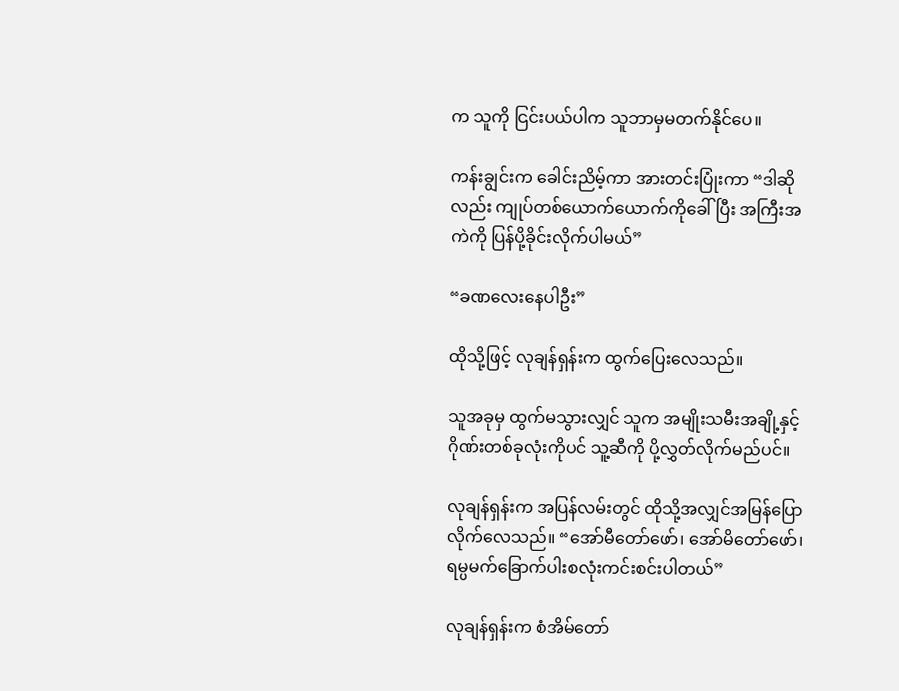က သူကို ငြင်းပယ်ပါက သူဘာမှမတက်နိုင်ပေ။

ကန်းချွင်းက ခေါင်းညိမ့်ကာ အားတင်းပြုံးကာ “ဒါဆိုလည်း ကျုပ်တစ်ယောက်ယောက်ကိုခေါ်ပြီး အကြီးအကဲကို ပြန်ပို့ခိုင်းလိုက်ပါမယ်”

“ခဏလေးနေပါဦး”

ထိုသို့ဖြင့် လုချန်ရှန်းက ထွက်ပြေးလေသည်။

သူအခုမှ ထွက်မသွားလျှင် သူက အမျိုးသမီးအချို့နှင့် ဂိုဏ်းတစ်ခုလုံးကိုပင် သူ့ဆီကို ပို့လွှတ်လိုက်မည်ပင်။

လုချန်ရှန်းက အပြန်လမ်းတွင် ထိုသို့အလျှင်အမြန်ပြောလိုက်လေသည်။ “အော်မီတော်ဖော်၊ အော်မိတော်ဖော်၊ ရမ္ပမက်ခြောက်ပါးစလုံးကင်းစင်းပါတယ်”

လုချန်ရှန်းက စံအိမ်တော်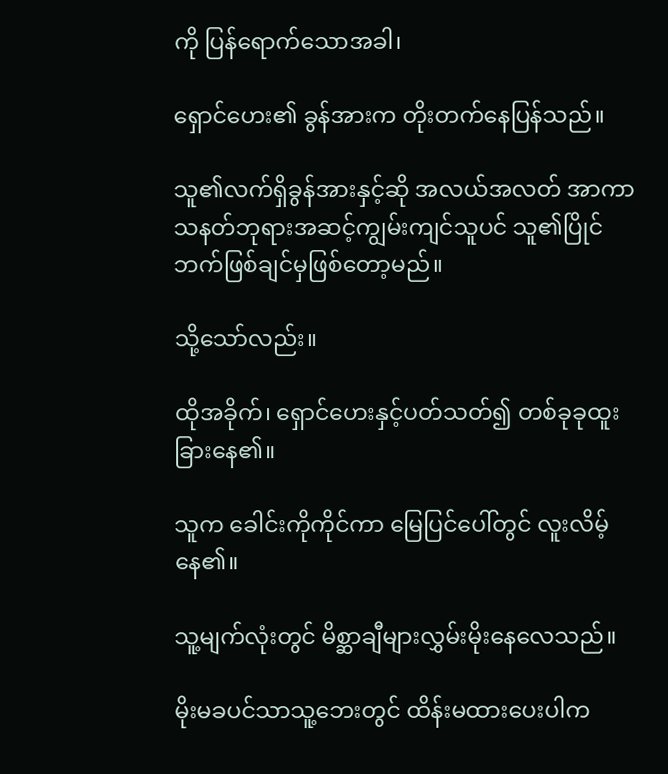ကို ပြန်ရောက်သောအခါ၊

ရှောင်ဟေး၏ ခွန်အားက တိုးတက်နေပြန်သည်။

သူ၏လက်ရှိခွန်အားနှင့်ဆို အလယ်အလတ် အာကာသနတ်ဘုရားအဆင့်ကျွမ်းကျင်သူပင် သူ၏ပြိုင်ဘက်ဖြစ်ချင်မှဖြစ်တော့မည်။

သို့သော်လည်း။

ထိုအခိုက်၊ ရှောင်ဟေးနှင့်ပတ်သတ်၍ တစ်ခုခုထူးခြားနေ၏။

သူက ခေါင်းကိုကိုင်ကာ မြေပြင်ပေါ်တွင် လူးလိမ့်နေ၏။

သူ့မျက်လုံးတွင် မိစ္ဆာချီများလွှမ်းမိုးနေလေသည်။

မိုးမခပင်သာသူ့ဘေးတွင် ထိန်းမထားပေးပါက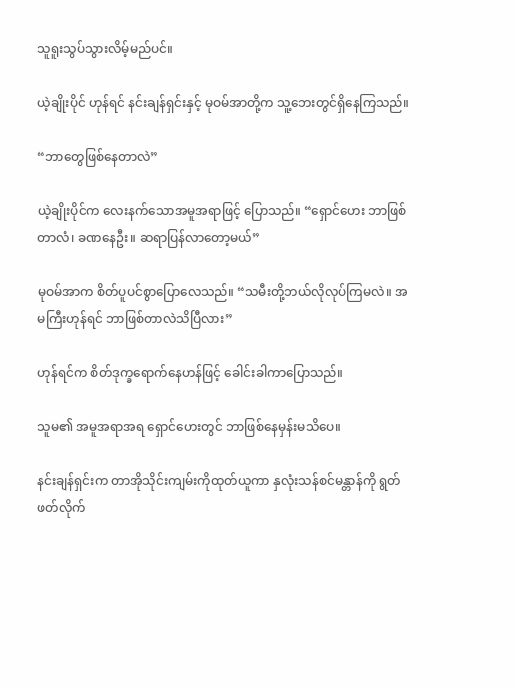သူရူးသွပ်သွားလိမ့်မည်ပင်။

ယဲ့ချိုးပိုင် ဟုန်ရင် နင်းချန်ရှင်းနှင့် မုဝမ်အာတို့က သူ့ဘေးတွင်ရှိနေကြသည်။

“ဘာတွေဖြစ်နေတာလဲ”

ယဲ့ချိုးပိုင်က လေးနက်သောအမူအရာဖြင့် ပြောသည်။ “ရှောင်ဟေး ဘာဖြစ်တာလံ၊ ခဏနေဦး။ ဆရာပြန်လာတော့မယ်”

မုဝမ်အာက စိတ်ပူပင်စွာပြောလေသည်။ “သမီးတို့ဘယ်လိုလုပ်ကြမလဲ။ အမကြီးဟုန်ရင် ဘာဖြစ်တာလဲသိပြီလား”

ဟုန်ရင်က စိတ်ဒုက္ခရောက်နေဟန်ဖြင့် ခေါင်းခါကာပြောသည်။

သူမ၏ အမူအရာအရ ရှောင်ဟေးတွင် ဘာဖြစ်နေမှန်းမသိပေ။

နင်းချန်ရှင်းက တာအိုသိုင်းကျမ်းကိုထုတ်ယူကာ နှလုံးသန်စင်မန္တာန်ကို ရွတ်ဖတ်လိုက်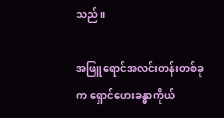သည်။

အဖြူရောင်အလင်းတန်းတစ်ခုက ရှောင်ဟေးခန္ဓာကိုယ်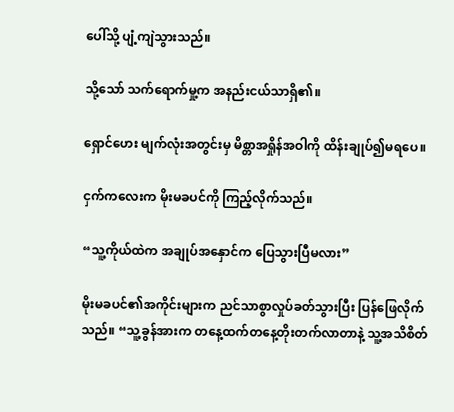ပေါ်သို့ ပျံ့ကျဲသွားသည်။

သို့သော် သက်ရောက်မှု့က အနည်းငယ်သာရှိ၏။

ရှောင်ဟေး မျက်လုံးအတွင်းမှ မိစ္တာအရှိုန်အဝါကို ထိန်းချုပ်၍မရပေ။

ငှက်ကလေးက မိုးမခပင်ကို ကြည့်လိုက်သည်။

“သူ့ကိုယ်ထဲက အချုပ်အနှောင်က ပြေသွားပြီမလား”

မိုးမခပင်၏အကိုင်းများက ညင်သာစွာလှုပ်ခတ်သွားပြီး ပြန်ဖြေလိုက်သည်။ “သူ့ခွန်အားက တနေ့ထက်တနေ့တိုးတက်လာတာနဲ့ သူ့အသိစိတ်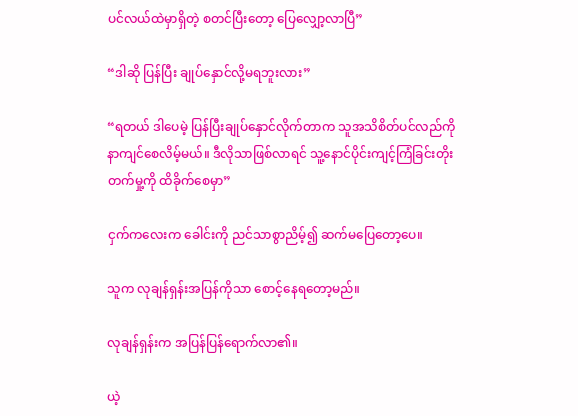ပင်လယ်ထဲမှာရှိတဲ့ စတင်ပြီးတော့ ပြေလျှော့လာပြီ”

“ဒါဆို ပြန်ပြီး ချုပ်နှောင်လို့မရဘူးလား”

“ရတယ် ဒါပေမဲ့ ပြန်ပြီးချုပ်နှောင်လိုက်တာက သူအသိစိတ်ပင်လည်ကို နာကျင်စေလိမ့်မယ်။ ဒီလိုသာဖြစ်လာရင် သူ့နောင်ပိုင်းကျင့်ကြံခြင်းတိုးတက်မှု့ကို ထိခိုက်စေမှာ”

ငှက်ကလေးက ခေါင်းကို ညင်သာစွာညိမ့်၍ ဆက်မပြေတော့ပေ။

သူက လုချန်ရှန်းအပြန်ကိုသာ စောင့်နေရတော့မည်။

လုချန်ရှန်းက အပြန်ပြန်ရောက်လာ၏။

ယဲ့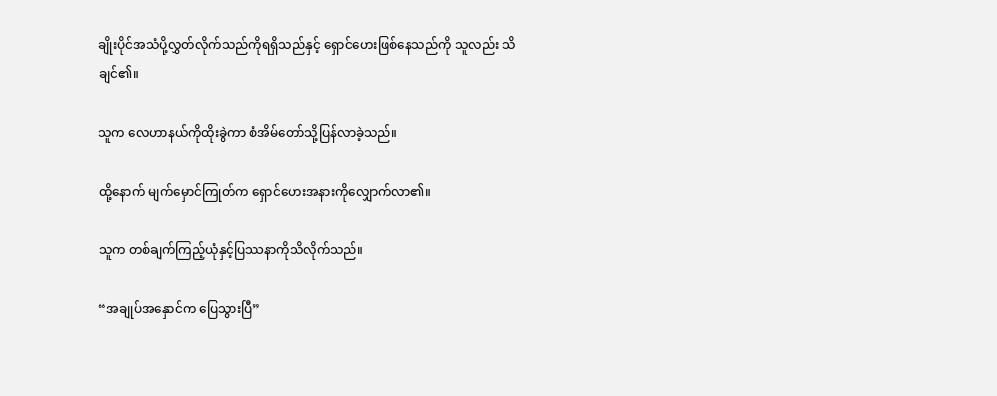ချိုးပိုင်အသံပို့လွှတ်လိုက်သည်ကိုရရှိသည်နှင့် ရှောင်ဟေးဖြစ်နေသည်ကို သူလည်း သိချင်၏။

သူက လေဟာနယ်ကိုထိုးခွဲကာ စံအိမ်တော်သို့ပြန်လာခဲ့သည်။

ထို့နောက် မျက်မှောင်ကြုတ်က ရှောင်ဟေးအနားကိုလျှောက်လာ၏။

သူက တစ်ချက်ကြည့်ယုံနှင့်ပြဿနာကိုသိလိုက်သည်။

“အချုပ်အနှောင်က ပြေသွားပြီ”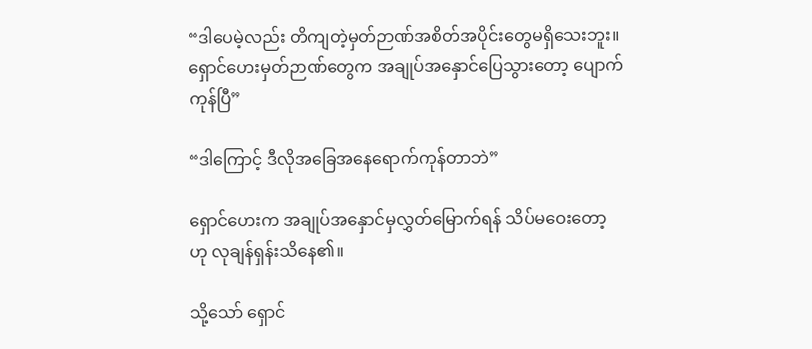“ဒါပေမဲ့လည်း တိကျတဲ့မှတ်ဉာဏ်အစိတ်အပိုင်းတွေမရှိသေးဘူး။ ရှောင်ဟေးမှတ်ဉာဏ်တွေက အချုပ်အနှောင်ပြေသွားတော့ ပျောက်ကုန်ပြီ”

“ဒါကြောင့် ဒီလိုအခြေအနေရောက်ကုန်တာဘဲ”

ရှောင်ဟေးက အချုပ်အနှောင်မှလွှတ်မြောက်ရန် သိပ်မဝေးတော့ဟု လုချန်ရှန်းသိနေ၏။

သို့သော် ရှောင်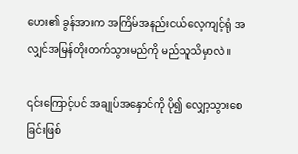ဟေး၏ ခွန်အားက အကြိမ်အနည်းငယ်လေ့ကျင့်ရုံ အလျှင်အမြန်တိုးတက်သွားမည်ကို မည်သူသိမှာလဲ။

၎င်းကြောင့်ပင် အချုပ်အနှောင်ကို ပို၍ လျှော့သွားစေခြင်းဖြစ်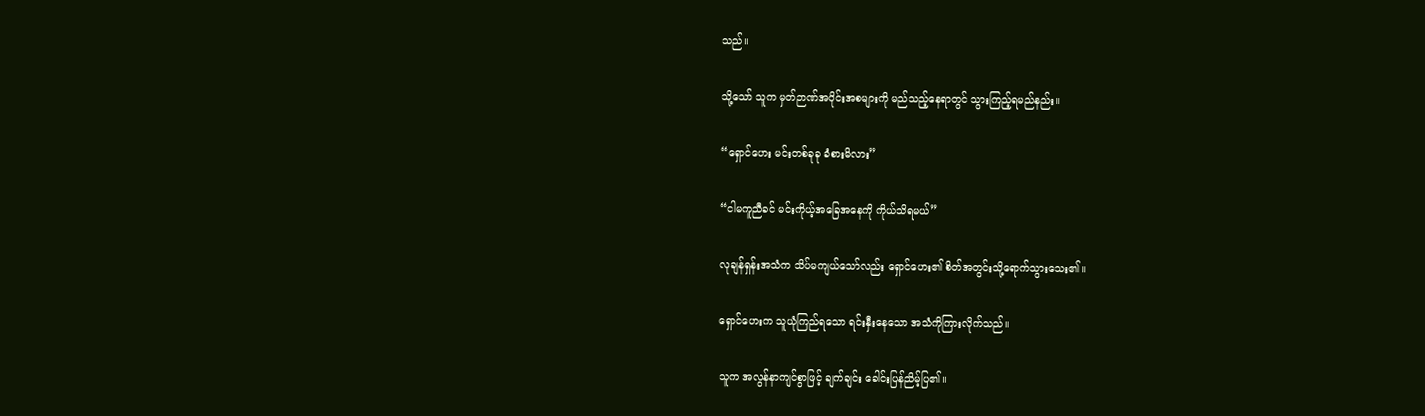သည်။

သို့သော် သူက မှတ်ဉာဏ်အပိုင်းအစများကို မည်သည့်နေရာတွင် သွားကြည့်ရမည်နည်း။

“ရှောင်ဟေး မင်းတစ်ခုခု ခံစားမိလား”

“ငါမကူညီခင် မင်းကိုယ့်အခြေအနေကို ကိုယ်သိရမယ်”

လုချန်ရှန်းအသံက သိပ်မကျယ်သော်လည်း ရှောင်ဟေး၏ စိတ်အတွင်းသို့ရောက်သွားသေး၏။

ရှောင်ဟေးက သူယုံကြည်ရသော ရင်းနှီးနေသော အသံကိုကြားလိုက်သည်။

သူက အလွန်နာကျင်စွာဖြင့် ချက်ချင်း ခေါင်းပြန်ညိမ့်ပြ၏။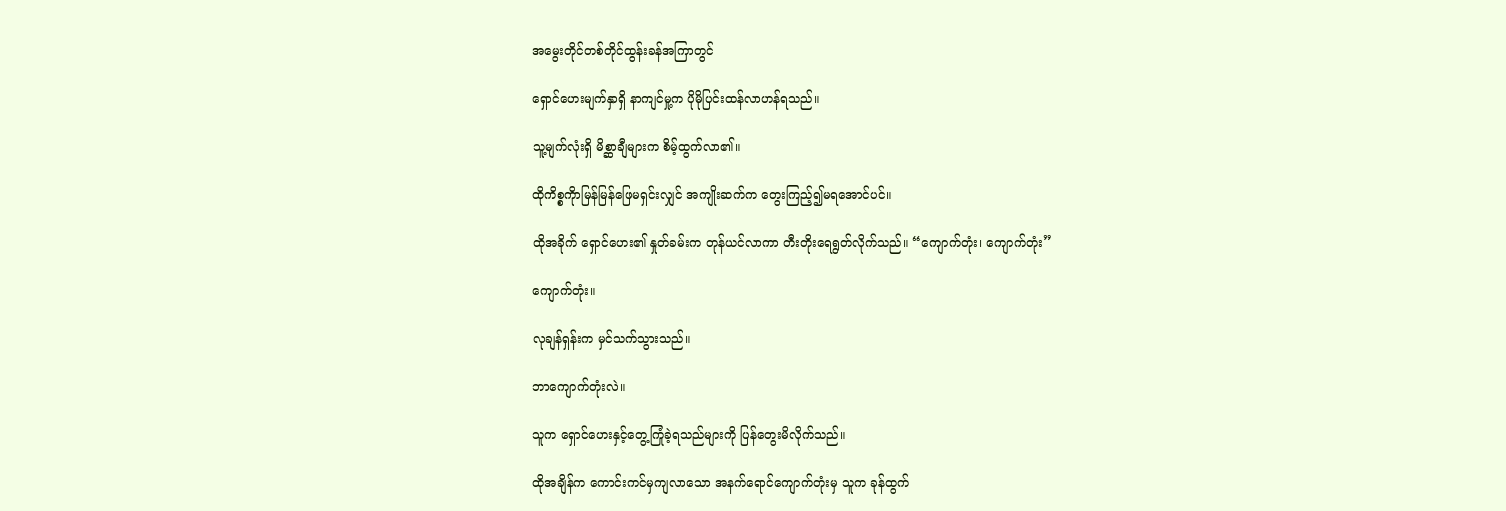အမွေးတိုင်တစ်တိုင်ထွန်းခန်အကြာတွင်

ရှောင်ဟေးမျက်နှာရှိ နာကျင်မှု့က ပိုမိုပြင်းထန်လာဟန်ရသည်။

သူ့မျက်လုံးရှိ မိစ္ဆာချီများက စိမ့်ထွက်လာ၏။

ထိုကိစ္စကိုာမြန်မြန်ဖြေမရှင်းလျှင် အကျိုးဆက်က တွေးကြည့်၍မရအောင်ပင်။

ထိုအခိုက် ရှောင်ဟေး၏ နှုတ်ခမ်းက တုန်ယင်လာကာ တီးတိုးရေရွတ်လိုက်သည်။ “ကျောက်တုံး၊ ကျောက်တုံး”

ကျောက်တုံး။

လုချန်ရှန်းက မှင်သက်သွားသည်။

ဘာကျောက်တုံးလဲ။

သူက ရှောင်ဟေးနှင့်တွေ့ကြုံခဲ့ရသည်များကို ပြန်တွေးမိလိုက်သည်။

ထိုအချိန်က ကောင်းကင်မှကျလာသော အနက်ရောင်ကျောက်တုံးမှ သူက ခုန်ထွက်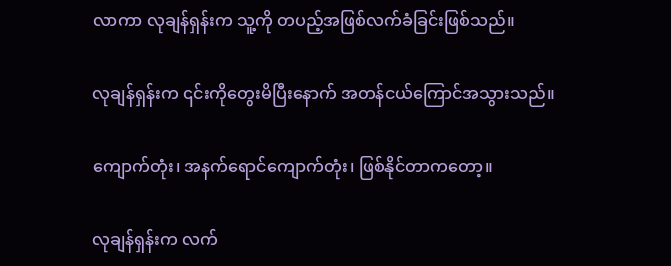လာကာ လုချန်ရှန်းက သူ့ကို တပည့်အဖြစ်လက်ခံခြင်းဖြစ်သည်။

လုချန်ရှန်းက ၎င်းကိုတွေးမိပြီးနောက် အတန်ငယ်ကြောင်အသွားသည်။

ကျောက်တုံး၊ အနက်ရောင်ကျောက်တုံး၊ ဖြစ်နိုင်တာကတော့။

လုချန်ရှန်းက လက်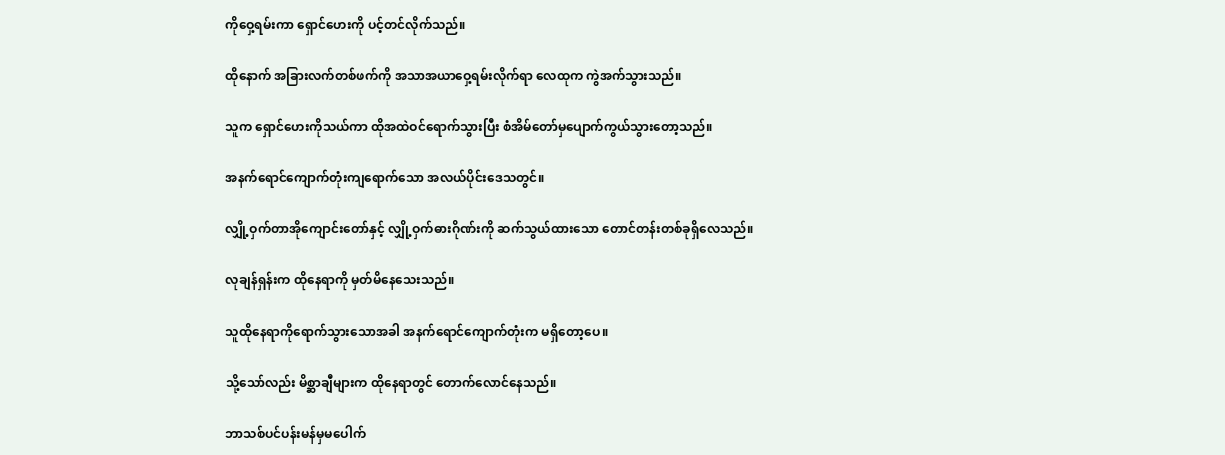ကိုဝှေ့ရမ်းကာ ရှောင်ဟေးကို ပင့်တင်လိုက်သည်။

ထိုနောက် အခြားလက်တစ်ဖက်ကို အသာအယာဝှေ့ရမ်းလိုက်ရာ လေထုက ကွဲအက်သွားသည်။

သူက ရှောင်ဟေးကိုသယ်ကာ ထိုအထဲဝင်ရောက်သွားပြီး စံအိမ်တော်မှပျောက်ကွယ်သွားတော့သည်။

အနက်ရောင်ကျောက်တုံးကျရောက်သော အလယ်ပိုင်းဒေသတွင်။

လျှို့ဝှက်တာအိုကျောင်းတော်နှင့် လျှို့ဝှက်ဓားဂိုဏ်းကို ဆက်သွယ်ထားသော တောင်တန်းတစ်ခုရှိလေသည်။

လုချန်ရှန်းက ထိုနေရာကို မှတ်မိနေသေးသည်။

သူထိုနေရာကိုရောက်သွားသောအခါ အနက်ရောင်ကျောက်တုံးက မရှိတော့ပေ။

သို့သော်လည်း မိစ္ဆာချီများက ထိုနေရာတွင် တောက်လောင်နေသည်။

ဘာသစ်ပင်ပန်းမန်မှမပေါက်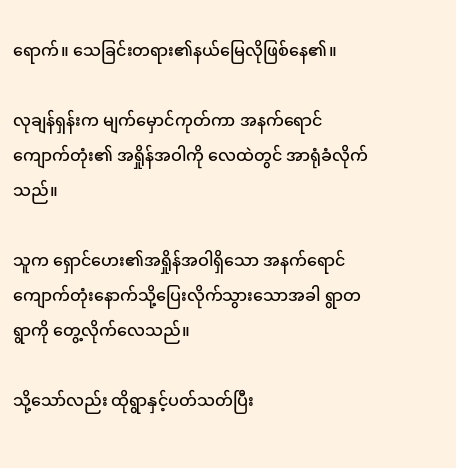ရောက်။ သေခြင်းတရား၏နယ်မြေလိုဖြစ်နေ၏။

လုချန်ရှန်းက မျက်မှောင်ကုတ်ကာ အနက်ရောင်ကျောက်တုံး၏ အရှိုန်အဝါကို လေထဲတွင် အာရုံခံလိုက်သည်။

သူက ရှောင်ဟေး၏အရှိုန်အဝါရှိသော အနက်ရောင်ကျောက်တုံးနောက်သို့ပြေးလိုက်သွားသောအခါ ရွာတရွာကို တွေ့လိုက်လေသည်။

သို့သော်လည်း ထိုရွာနှင့်ပတ်သတ်ပြီး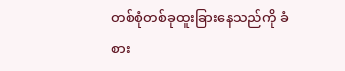တစ်စုံတစ်ခုထူးခြားနေသည်ကို ခံစား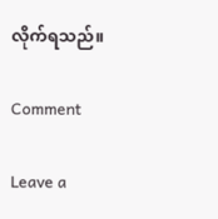လိုက်ရသည်။

Comment

Leave a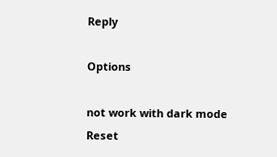Reply

Options

not work with dark mode
Reset